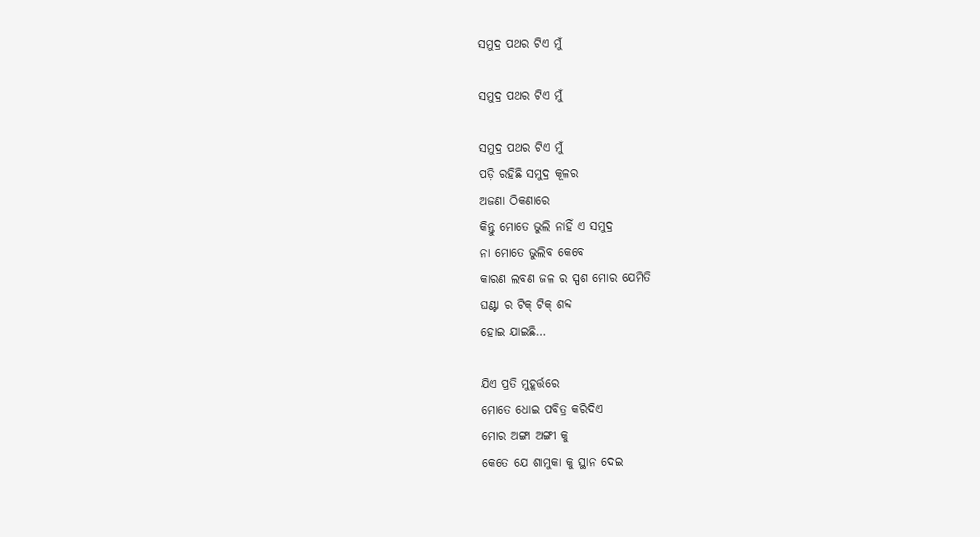ସମୁଦ୍ର ପଥର ଟିଏ ମୁଁ

ସମୁଦ୍ର ପଥର ଟିଏ ମୁଁ

ସମୁଦ୍ର ପଥର ଟିଏ ମୁଁ
ପଡ଼ି ରହିଛି ସମୁଦ୍ର କୂଳର
ଅଜଣା ଠିକଣାରେ
କିନ୍ତୁ ମୋତେ ଭୁଲି ନାହିଁ ଏ ସମୁଦ୍ର
ନା ମୋତେ ଭୁଲିବ କେବେ
କାରଣ ଲବଣ ଜଳ ର ସ୍ପଶ ମୋର ଯେମିତି
ଘଣ୍ଟା ର ଟିକ୍ ଟିକ୍ ଶବ୍ଦ
ହୋଇ ଯାଇଛି…

ଯିଏ ପ୍ରତି ମୁହୂର୍ତ୍ତରେ
ମୋତେ ଧୋଇ ପବିତ୍ର କରିଦିଏ
ମୋର ଅଙ୍ଗା ଅଙ୍ଗୀ କୁ
କେତେ ଯେ ଶାମୁକା କୁ ସ୍ଥାନ ଦେଇ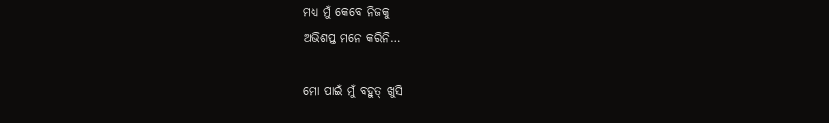ମଧ୍ୟ ମୁଁ କେବେ ନିଜକୁ
ଅଭିଶପ୍ତ ମନେ କରିନି…

ମୋ ପାଇଁ ମୁଁ ବହୁତ୍ ଖୁସି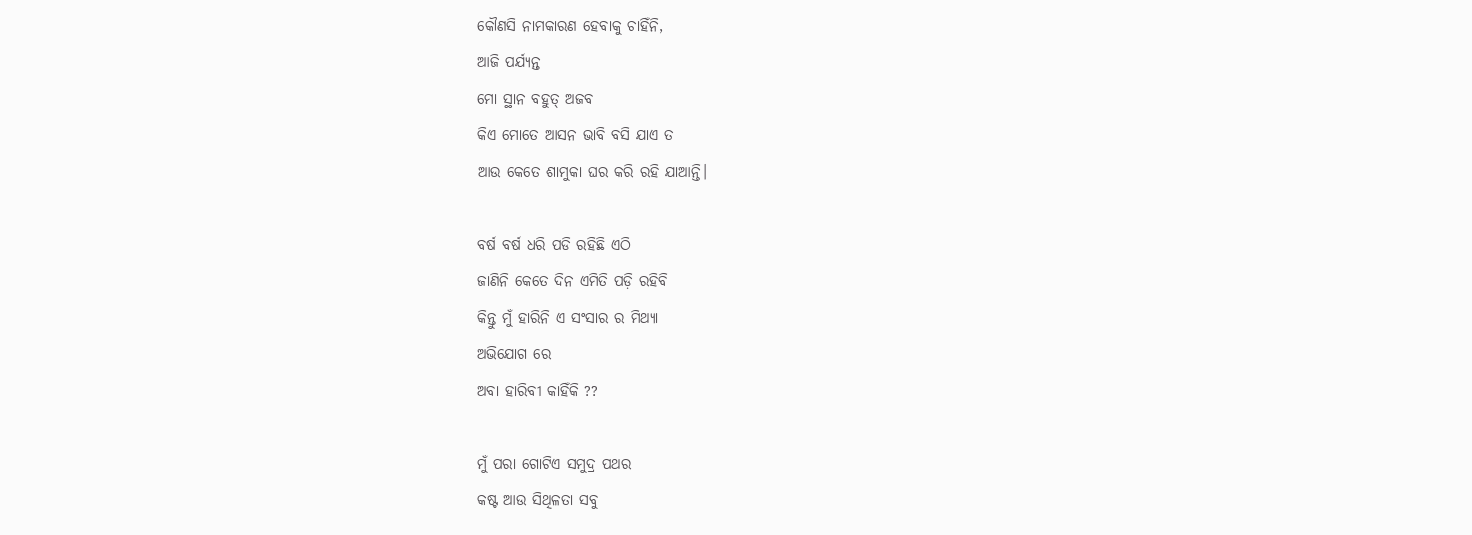କୌଣସି ନାମକାରଣ ହେବାକୁ ଚାହିଁନି,
ଆଜି ପର୍ଯ୍ୟନ୍ତ
ମୋ ସ୍ଥାନ ବହୁତ୍ ଅଜବ
କିଏ ମୋତେ ଆସନ ଭାବି ବସି ଯାଏ ତ
ଆଉ କେତେ ଶାମୁକା ଘର କରି ରହି ଯାଆନ୍ତି।

ବର୍ଷ ବର୍ଷ ଧରି ପଡି ରହିଛି ଏଠି
ଜାଣିନି କେତେ ଦିନ ଏମିତି ପଡ଼ି ରହିବି
କିନ୍ତୁ ମୁଁ ହାରିନି ଏ ସଂସାର ର ମିଥ୍ୟା
ଅଭିଯୋଗ ରେ
ଅବା ହାରିବୀ କାହିଁକି ??

ମୁଁ ପରା ଗୋଟିଏ ସମୁଦ୍ର ପଥର
କଷ୍ଟ ଆଉ ସିଥିଳତା ସବୁ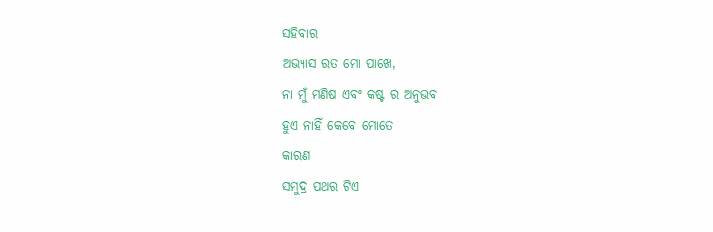ସହିବାର
ଅଭ୍ୟାସ ରତ ମୋ ପାଖେ,
ନା ମୁଁ ମଣିଷ ଏବଂ କଷ୍ଟ ର ଅନୁଭବ
ହୁଏ ନାହିଁ କେବେ ମୋତେ
କାରଣ
ସମୁଦ୍ର ପଥର ଟିଏ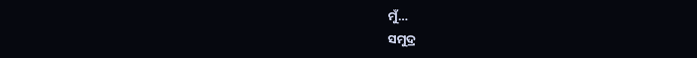ମୁଁ…
ସମୁଦ୍ର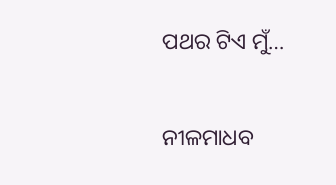ପଥର ଟିଏ ମୁଁ…

ନୀଳମାଧବ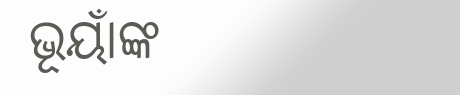ଭୂୟାଁଙ୍କ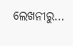ଲେଖନୀରୁ…